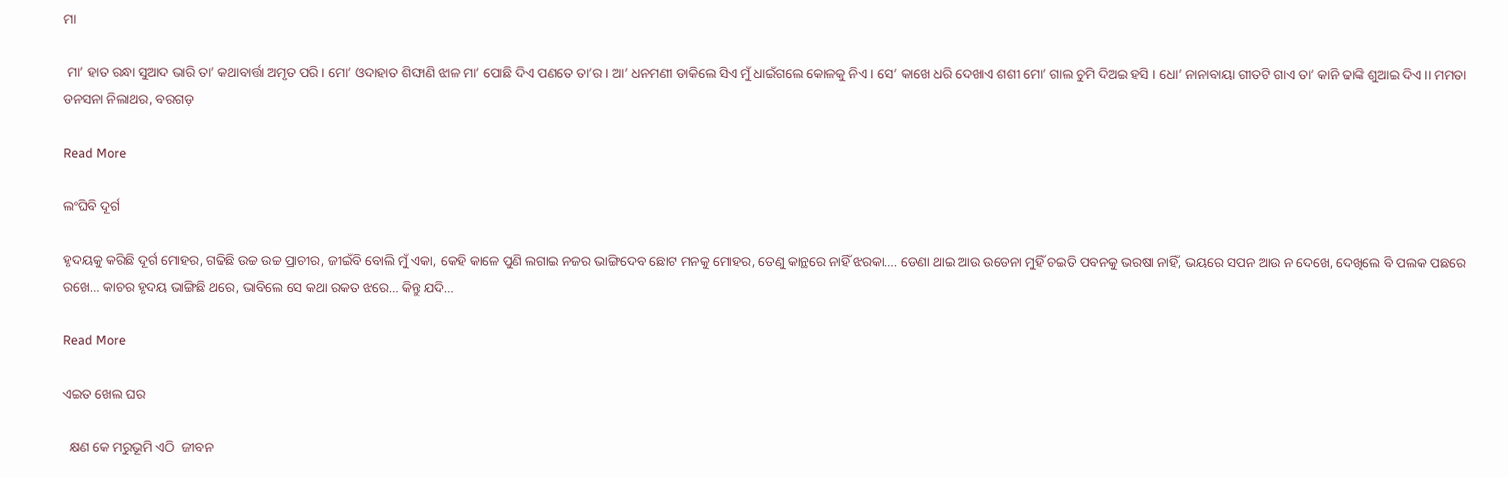ମା

 ମା’ ହାତ ରନ୍ଧା ସୁଆଦ ଭାରି ତା’ କଥାବାର୍ତ୍ତା ଅମୃତ ପରି । ମୋ’ ଓଦାହାତ ଶିଙ୍ଘାଣି ଝାଳ ମା’ ପୋଛି ଦିଏ ପଣତେ ତା’ର । ଆ’ ଧନମଣୀ ଡାକିଲେ ସିଏ ମୁଁ ଧାଇଁଗଲେ କୋଳକୁ ନିଏ । ସେ’ କାଖେ ଧରି ଦେଖାଏ ଶଶୀ ମୋ’ ଗାଲ ଚୁମି ଦିଅଇ ହସି । ଧୋ’ ନାନାବାୟା ଗୀତଟି ଗାଏ ତା’ କାନି ଢାଙ୍କି ଶୁଆଇ ଦିଏ ।। ମମତା ଡନସନା ନିଲାଥର, ବରଗଡ଼

Read More

ଲଂଘିବି ଦୂର୍ଗ

ହୃଦୟକୁ କରିଛି ଦୂର୍ଗ ମୋହର, ଗଢିଛି ଉଚ୍ଚ ଉଚ୍ଚ ପ୍ରାଚୀର, ଜୀଇଁବି ବୋଲି ମୁଁ ଏକା, କେହି କାଳେ ପୁଣି ଲଗାଇ ନଜର ଭାଙ୍ଗିଦେବ ଛୋଟ ମନକୁ ମୋହର, ତେଣୁ କାନ୍ଥରେ ନାହିଁ ଝରକା…. ଡେଣା ଥାଇ ଆଉ ଉଡେନା ମୁହିଁ ଚଇତି ପବନକୁ ଭରଷା ନାହିଁ, ଭୟରେ ସପନ ଆଉ ନ ଦେଖେ, ଦେଖିଲେ ବି ପଲକ ପଛରେ ରଖେ… କାଚର ହୃଦୟ ଭାଙ୍ଗିଛି ଥରେ, ଭାବିଲେ ସେ କଥା ରକତ ଝରେ… କିନ୍ତୁ ଯଦି…

Read More

ଏଇତ ଖେଲ ଘର

  କ୍ଷଣ କେ ମରୁଭୂମି ଏଠି  ଜୀବନ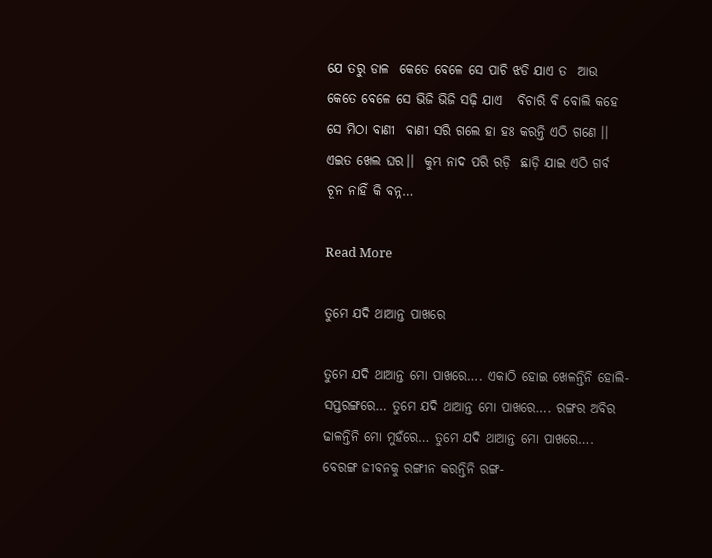ଯେ ତରୁ ଡାଳ  କେତେ ବେଳେ ସେ ପାଚି ଝଡି ଯାଏ ତ  ଆଉ  କେତେ ବେଳେ ସେ ଭିଜି ଭିଜି ସଢ଼ି ଯାଏ   ବିଚାରି ବି ବୋଲି କହେ ସେ ମିଠା ବାଣୀ  ବାଣୀ ସରି ଗଲେ ହା ହଃ କରନ୍ତି ଏଠି ଗଣେ ।। ଏଇତ ଖେଲ ଘର।।  କୁମ୍ଭ ନାଦ ପରି ରଡ଼ି  ଛାଡ଼ି ଯାଇ ଏଠି ଗର୍ବ  ଚୂନ ନାହିଁ କି ବନ୍ନ…

Read More

ତୁମେ ଯଦି ଥାଆନ୍ତ ପାଖରେ

ତୁମେ ଯଦି ଥାଆନ୍ତ ମୋ ପାଖରେ…. ଏକାଠି ହୋଇ ଖେଳନ୍ତିନି ହୋଲି-ସପ୍ତରଙ୍ଗରେ… ତୁମେ ଯଦି ଥାଆନ୍ତ ମୋ ପାଖରେ…. ରଙ୍ଗର ଅବିର ଢାଳନ୍ତିନି ମୋ ମୁହଁରେ… ତୁମେ ଯଦି ଥାଆନ୍ତ ମୋ ପାଖରେ…. ବେରଙ୍ଗ ଜୀବନକୁ ରଙ୍ଗୀନ କରନ୍ତିନି ରଙ୍ଗ-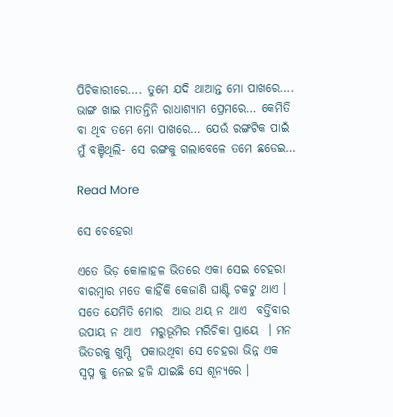ପିଚିକାରୀରେ…. ତୁମେ ଯଦି ଥାଆନ୍ତ ମୋ ପାଖରେ…. ଭାଙ୍ଗ ଖାଇ ମାତନ୍ତିନି ରାଧାଶ୍ୟାମ ପ୍ରେମରେ… କେମିତି ବା ଥିବ ତମେ ମୋ ପାଖରେ… ଯେଉଁ ରଙ୍ଗଟିକ ପାଇଁ ମୁଁ ବଞ୍ଚିଥିଲି- ସେ ରଙ୍ଗକୁ ଗଲାବେଳେ ତମେ ଛଡେଇ…

Read More

ସେ ଚେହେରା

ଏତେ ଭିଡ଼ କୋଳାହଳ ଭିତରେ ଏକା ସେଇ ଚେହରା ବାରମ୍ବାର ମତେ କାହିଁକି କେଜାଣି ଘାଣ୍ଟି ଚକଟୁ ଥାଏ । ସତେ ଯେମିତି ମୋର  ଆଉ ଥୟ ନ ଥାଏ  ବର୍ତ୍ତିବାର ଉପାୟ ନ ଥାଏ  ମରୁଭୂମିର ମରିଚିକା ପ୍ରାୟେ  । ମନ ଭିତରକୁ ଖୁମ୍ପି  ପକାଉଥିବା ସେ ଚେହରା ଭିନ୍ନ ଏକ ସ୍ୱପ୍ନ କୁ ନେଇ ହଜି ଯାଇଛି ସେ ଶୂନ୍ୟରେ ।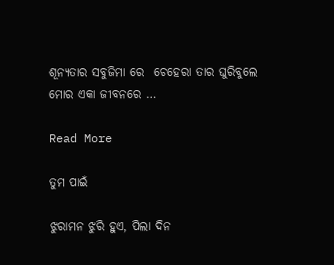ଶୂନ୍ୟତାର ସବୁଜିମା ରେ  ଚେହେରା ତାର ଘୁରିବୁଲେ ମୋର ଏକା ଜୀବନରେ …

Read More

ତୁମ ପାଇଁ

ଝୁରାମନ ଝୁରି ହୁଏ, ପିଲା ଦିନ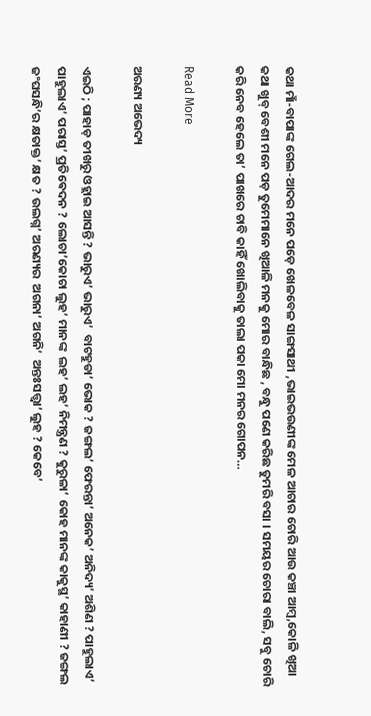କଥା ମାଁ-ବାପାଙ୍କ ଗେଲ-ଆଦର ମନେ ପଡ଼େ ଖେଳବେଳ ସାଙ୍ଗସାଥୀ ,ଭାଇଭଉଣୀଙ୍କ ମେଳ ଆଚାର ଚୋରି ଆଉ କଞ୍ଚା ଆମ୍ବ,କୋଳି ଖିଆ କଥା ଖୁବ୍ ବେଶୀ ମନେ ପଡ଼ ତୁମେମାନେ ଖିଆଳି ମନକୁ ମୋର ବାନ୍ଧିଛ , ବନ୍ଧୁ ପଣେ କରିଛ ତୁମରି ବସା । ସମୟର ଚୋରା ବାଲି, ସବୁ ଚୋରି କରି ନେବ ହେଲେ ତା’ ପାଖରେ ଚାବି କାହିଁ ଖୋଲିବାକୁ ତାଲା ପକା ମୋ ମନର ଗୋପନ…

Read More

ଅରଣ୍ୟ ଅଭେଦ୍ୟ

ଏଇଠି ; ପାହାଡ଼ ତୀଖରୁ ଓହ୍ଲାଇ ଆସନ୍ତି ? ଭାରୁଏ’ ଭାରୁଏ’  ବାଟ‌ହୁଡା’ ଭୋକ ? ଜଙ୍ଗଲ’ ଫେରନ୍ତା’ ଅନେକ’ ଅନିଦ୍ୟ’ ଅଶିଣ ? ପାହୁଲାଏ’ ପାହୁଲାଏ’ ପରାସ୍ତ’ ପ୍ରତିଵେଦନ ? ଲୋଚା’କୋଚା ଲୁହ’ ମାନଙ୍କ  ଲହ’ ଲହ’ ନିମନ୍ତ୍ରଣ ? କୁରୁଳା’ କୋହ ମାନଙ୍କ କାକୁସ୍ଥ’ କାହାଣୀ ? ଜଙ୍ଗଲ ଜଂଘସନ୍ଧି’ର କ୍ଷତାକ୍ତ’ କ୍ଷତ ? ଉଲଗ୍ନ’ ଅରଣ୍ୟର  ଅଗନା’ ଅଗନି’  ଅନ୍ତଃସତ୍ତ୍ବା’ ଲୁହ ? କେବେ’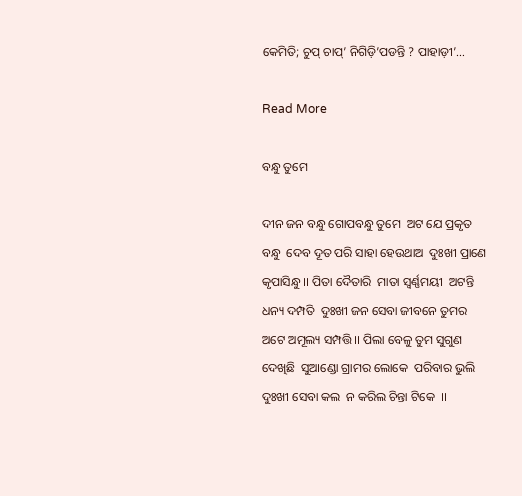କେମିତି; ଚୁପ୍ ଚାପ୍’ ନିଗିଡ଼ି’ପଡନ୍ତି ? ପାହାଡ଼ୀ’…

Read More

ବନ୍ଧୁ ତୁମେ

ଦୀନ ଜନ ବନ୍ଧୁ ଗୋପବନ୍ଧୁ ତୁମେ  ଅଟ ଯେ ପ୍ରକୃତ ବନ୍ଧୁ  ଦେବ ଦୂତ ପରି ସାହା ହେଉଥାଅ  ଦୁଃଖୀ ପ୍ରାଣେ କୃପାସିନ୍ଧୁ ।। ପିତା ଦୈତାରି  ମାତା ସ୍ୱର୍ଣ୍ଣମୟୀ  ଅଟନ୍ତି ଧନ୍ୟ ଦମ୍ପତି  ଦୁଃଖୀ ଜନ ସେବା ଜୀବନେ ତୁମର  ଅଟେ ଅମୂଲ୍ୟ ସମ୍ପତ୍ତି ।। ପିଲା ବେଳୁ ତୁମ ସୁଗୁଣ ଦେଖିଛି  ସୁଆଣ୍ଡୋ ଗ୍ରାମର ଲୋକେ  ପରିବାର ଭୁଲି ଦୁଃଖୀ ସେବା କଲ  ନ କରିଲ ଚିନ୍ତା ଟିକେ  ।।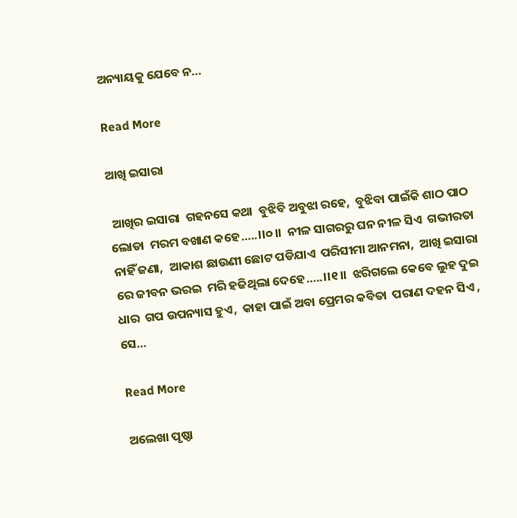ଅନ୍ୟାୟକୁ ଯେବେ ନ…

Read More

ଆଖି ଇସାରା

 ଆଖିର ଇସାରା  ଗହନସେ କଥା  ବୁଝିବି ଅବୁଝା ରହେ,  ବୁଝିବା ପାଇଁକି ଶାଠ ପାଠ ଲୋଡା  ମରମ ବଖାଣ କହେ…..।।୦।।  ନୀଳ ସାଗରରୁ ଘନ ନୀଳ ସିଏ  ଗଭୀରତା ନାହିଁ ଜଣା,  ଆକାଶ ଛାଉଣୀ ଛୋଟ ପଡିଯାଏ  ପରିସୀମା ଆନମନା,  ଆଖି ଇସାରା ରେ ଜୀବନ ଭରଇ  ମରି ହଜିଥିଲା ଦେହେ…..।।୧।।  ଝରିଗଲେ କେବେ ଲୁହ ଦୁଇ ଧାର  ଗପ ଉପନ୍ୟାସ ହୁଏ,  କାହା ପାଇଁ ଅବା ପ୍ରେମର କବିତା  ପରାଣ ଦହନ ସିଏ ,  ସେ…

Read More

ଅଲେଖା ପୃଷ୍ଠା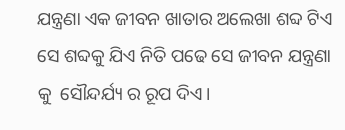ଯନ୍ତ୍ରଣା ଏକ ଜୀବନ ଖାତାର ଅଲେଖା ଶବ୍ଦ ଟିଏ ସେ ଶବ୍ଦକୁ ଯିଏ ନିତି ପଢେ ସେ ଜୀବନ ଯନ୍ତ୍ରଣା କୁ  ସୌନ୍ଦର୍ଯ୍ୟ ର ରୂପ ଦିଏ।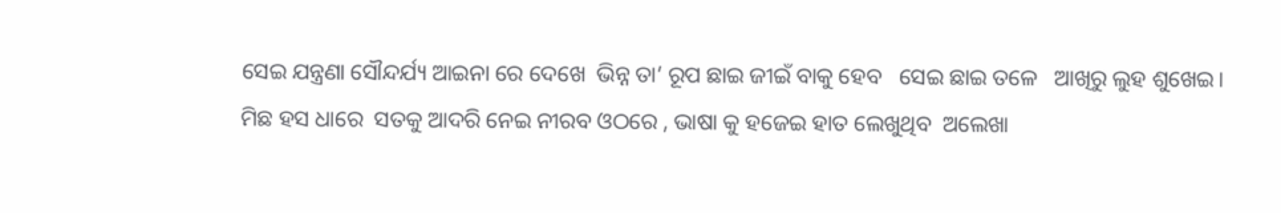ସେଇ ଯନ୍ତ୍ରଣା ସୌନ୍ଦର୍ଯ୍ୟ ଆଇନା ରେ ଦେଖେ  ଭିନ୍ନ ତା’ ରୂପ ଛାଇ ଜୀଇଁ ବାକୁ ହେବ   ସେଇ ଛାଇ ତଳେ   ଆଖିରୁ ଲୁହ ଶୁଖେଇ। ମିଛ ହସ ଧାରେ  ସତକୁ ଆଦରି ନେଇ ନୀରବ ଓଠରେ , ଭାଷା କୁ ହଜେଇ ହାତ ଲେଖୁଥିବ  ଅଲେଖା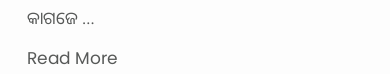କାଗଜେ …

Read More